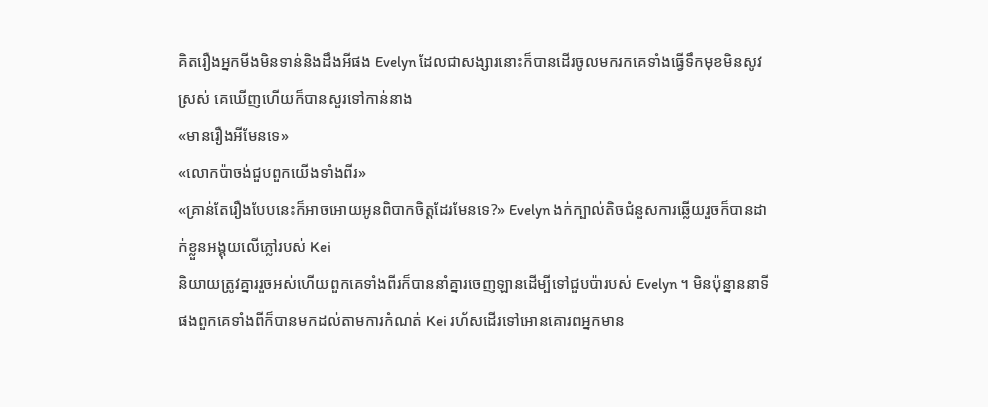គិតរឿងអ្នកមីងមិនទាន់និងដឹងអីផង Evelyn ដែលជាសង្សារនោះក៏បានដើរចូលមករកគេទាំងធ្វើទឹកមុខមិនសូវស្រស់ គេឃើញហើយក៏បានសួរទៅកាន់នាង
«មានរឿងអីមែនទេ»
«លោកប៉ាចង់ជួបពួកយើងទាំងពីរ»
«គ្រាន់តែរឿងបែបនេះក៏អាចអោយអូនពិបាកចិត្តដែរមែនទេ?» Evelyn ងក់ក្បាល់តិចជំនួសការឆ្លើយរួចក៏បានដាក់ខ្លួនអង្គុយលើភ្លៅរបស់ Kei
និយាយត្រូវគ្នាររួចអស់ហើយពួកគេទាំងពីរក៏បាននាំគ្នារចេញឡានដើម្បីទៅជួបប៉ារបស់ Evelyn ។ មិនប៉ុន្នាននាទីផងពួកគេទាំងពីក៏បានមកដល់តាមការកំណត់ Kei រហ័សដើរទៅអោនគោរពអ្នកមាន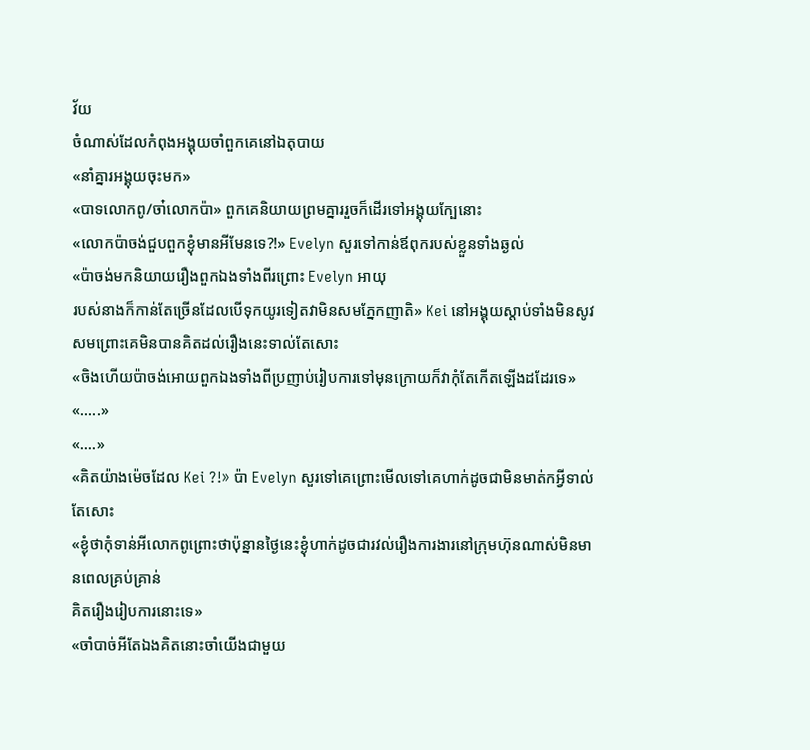វ័យ
ចំណាស់ដែលកំពុងអង្គុយចាំពួកគេនៅឯតុបាយ
«នាំគ្នារអង្គុយចុះមក»
«បាទលោកពូ/ចា៎លោកប៉ា» ពួកគេនិយាយព្រមគ្នាររួចក៏ដើរទៅអង្គុយក្បែនោះ
«លោកប៉ាចង់ជួបពួកខ្ងុំមានអីមែនទេ?!» Evelyn សួរទៅកាន់ឪពុករបស់ខ្លួនទាំងឆ្ងល់
«ប៉ាចង់មកនិយាយរឿងពួកឯងទាំងពីរព្រោះ Evelyn អាយុ
របស់នាងក៏កាន់តែច្រើនដែលបើទុកយូរទៀតវាមិនសមភ្នែកញាតិ» Kei នៅអង្គុយស្ដាប់ទាំងមិនសូវសមព្រោះគេមិនបានគិតដល់រឿងនេះទាល់តែសោះ
«ចិងហើយប៉ាចង់អោយពួកឯងទាំងពីប្រញាប់រៀបការទៅមុនក្រោយក៏វាកុំតែកើតឡើងដដែរទេ»
«.....»
«....»
«គិតយ៉ាងម៉េចដែល Kei ?!» ប៉ា Evelyn សួរទៅគេព្រោះមើលទៅគេហាក់ដូចជាមិនមាត់កអ្វីទាល់តែសោះ
«ខ្ងុំថាកុំទាន់អីលោកពូព្រោះថាប៉ុន្នានថ្ងៃនេះខ្ងុំហាក់ដូចជារវល់រឿងការងារនៅក្រុមហ៊ុនណាស់មិនមានពេលគ្រប់គ្រាន់
គិតរឿងរៀបការនោះទេ»
«ចាំបាច់អីតែឯងគិតនោះចាំយើងជាមួយ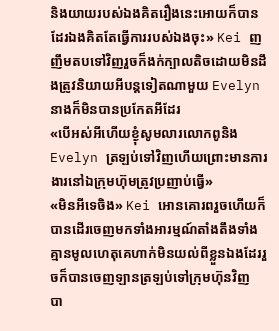និងយាយរបស់ឯងគិតរឿងនេះអោយក៏បានដែរឯងគិតតែធ្វើការរបស់ឯងចុះ» Kei ញញឹមតបទៅវិញរួចក៏ងក់ក្បាលតិចដោយមិនដឹងត្រូវនិយាយអីបន្តទៀតណាមួយ Evelyn នាងក៏មិនបានប្រកែតអីដែរ
«បើអស់អីហើយខ្ងុំសូមលារលោកពូនិង Evelyn ត្រឡប់ទៅវិញហើយព្រោះមានការងារនៅឯក្រុមហ៊ុមត្រូវប្រញាប់ធ្វើ»
«មិនអីទេចិង» Kei អោនគោរពរួចហើយក៏បានដើរចេញមកទាំងអារម្មណ៍តាំងតឹងទាំងគ្មានមូលហេតុគេហាក់មិនយល់ពីខ្លួនឯងដែររួចក៏បានចេញឡានត្រឡប់ទៅក្រុមហ៊ុនវិញ
បា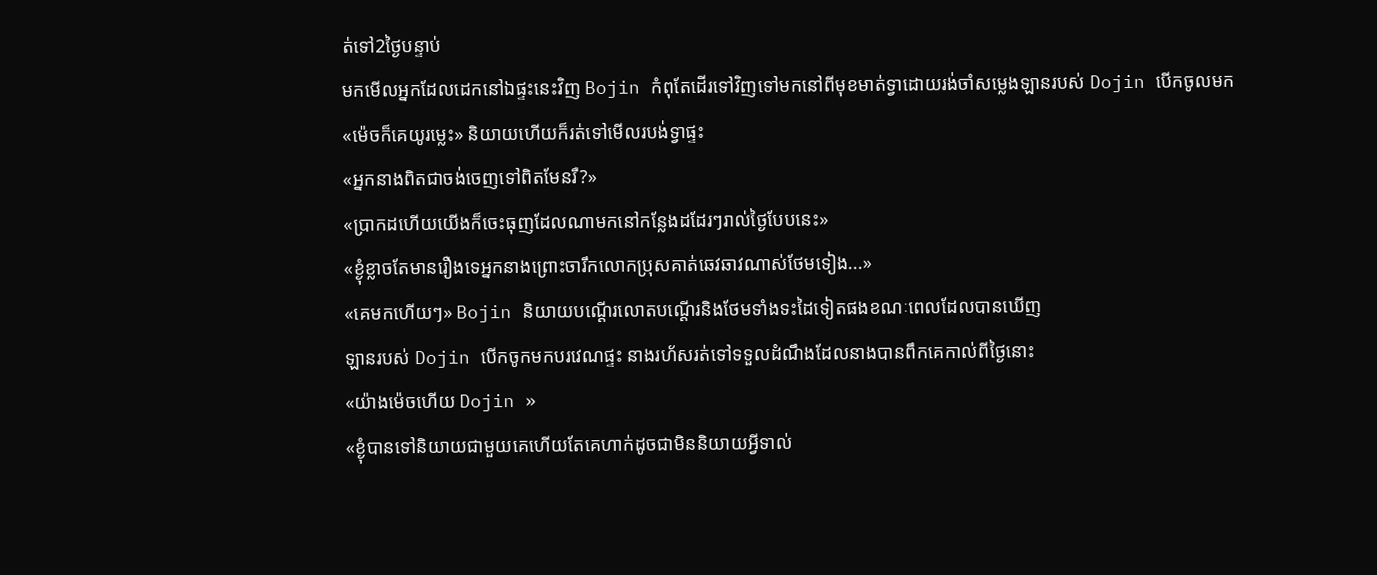ត់ទៅ2ថ្ងៃបន្ទាប់
មកមើលអ្នកដែលដេកនៅឯផ្ទះនេះវិញ Bojin កំពុតែដើរទៅវិញទៅមកនៅពីមុខមាត់ទ្វាដោយរង់ចាំសម្លេងឡានរបស់ Dojin បើកចូលមក
«ម៉េចក៏គេយូរម្លេះ» និយាយហើយក៏រត់ទៅមើលរបង់ទ្វាផ្ទះ
«អ្នកនាងពិតជាចង់ចេញទៅពិតមែនរឺ?»
«ប្រាកដហើយយើងក៏ចេះធុញដែលណាមកនៅកន្លែងដដែរៗរាល់ថ្ងៃបែបនេះ»
«ខ្ងុំខ្លាចតែមានរឿងទេអ្នកនាងព្រោះចារឹកលោកប្រុសគាត់ឆេវឆាវណាស់ថែមទៀង...»
«គេមកហើយៗ» Bojin និយាយបណ្ដើរលោតបណ្ដើរនិងថែមទាំងទះដៃទៀតផងខណៈពេលដែលបានឃើញ
ឡានរបស់ Dojin បើកចូកមកបរវេណផ្ទះ នាងរហ័សរត់ទៅទទួលដំណឹងដែលនាងបានពឹកគេកាល់ពីថ្ងៃនោះ
«យ៉ាងម៉េចហើយ Dojin »
«ខ្ងុំបានទៅនិយាយជាមួយគេហើយតែគេហាក់ដូចជាមិននិយាយអ្វីទាល់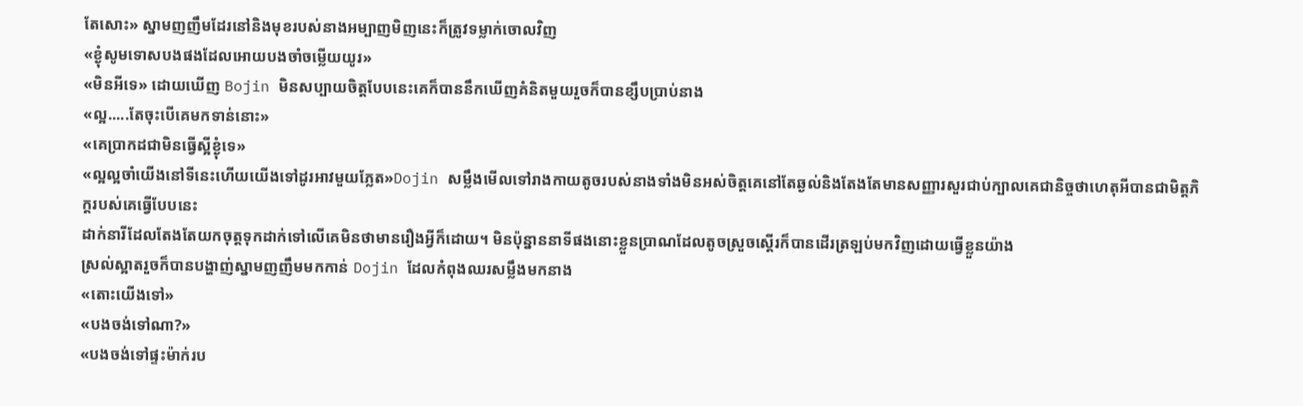តែសោះ» ស្នាមញញឹមដែរនៅនិងមុខរបស់នាងអម្បាញមិញនេះក៏ត្រូវទម្លាក់ចោលវិញ
«ខ្ងុំសូមទោសបងផងដែលអោយបងចាំចម្លើយយូរ»
«មិនអីទេ» ដោយឃើញ Bojin មិនសប្បាយចិត្តបែបនេះគេក៏បាននឹកឃើញគំនិតមួយរួចក៏បានខ្សឹបប្រាប់នាង
«ល្អ.....តែចុះបើគេមកទាន់នោះ»
«គេប្រាកដជាមិនធ្វើស្អីខ្ងុំទេ»
«ល្អល្អចាំយើងនៅទីនេះហើយយើងទៅដូរអាវមួយភ្លែត»Dojin សម្លឹងមើលទៅរាងកាយតូចរបស់នាងទាំងមិនអស់ចិត្តគេនៅតែឆ្ងល់និងតែងតែមានសញ្ញារសួរជាប់ក្បាលគេជានិច្ចថាហេតុអីបានជាមិត្តភិក្តរបស់គេធ្វើបែបនេះ
ដាក់នារីដែលតែងតែយកចុត្តទុកដាក់ទៅលើគេមិនថាមានរឿងអ្វីក៏ដោយ។ មិនប៉ុន្នាននាទីផងនោះខ្លួនប្រាណដែលតូចស្រួចស្ដើរក៏បានដើរត្រឡប់មកវិញដោយធ្វើខ្លួនយ៉ាង
ស្រល់ស្អាតរួចក៏បានបង្ហាញ់ស្នាមញញឹមមកកាន់ Dojin ដែលកំពុងឈរសម្លឹងមកនាង
«តោះយើងទៅ»
«បងចង់ទៅណា?»
«បងចង់ទៅផ្ទះម៉ាក់រប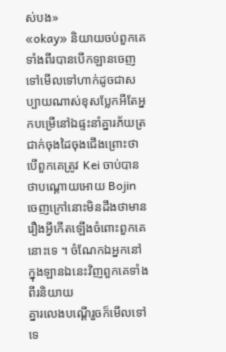ស់បង»
«okay» និយាយចប់ពួកគេទាំងពីរបានបើកឡានចេញទៅមើលទៅហាក់ដូចជាសប្បាយណាស់ខុសប្លែកអីតែអ្នកបម្រើនៅឯផ្ទះនាំគ្នារភ័យត្រជាក់ចុងដៃចុងជើងព្រោះថាបើពួកគេត្រូវ Kei ចាប់បានថាបណ្ដោយអោយ Bojin ចេញក្រៅនោះមិនដឹងថាមានរឿងអ្វីកើតឡើងចំពោះពួកគេនោះទេ ។ ចំណែកឯអ្នកនៅក្នុងឡានឯនេះវិញពួកគេទាំងពីរនិយាយ
គ្នារលេងបណ្ដើរួចក៏មើលទៅទេ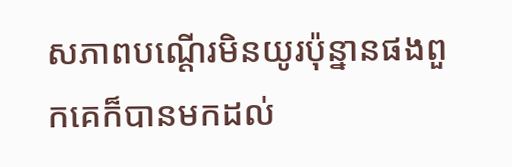សភាពបណ្ដើរមិនយូរប៉ុន្នានផងពួកគេក៏បានមកដល់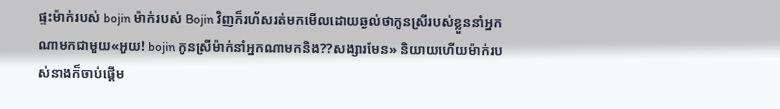ផ្ទះម៉ាក់របស់ bojin ម៉ាក់របស់ Bojin វិញក៏រហ័សរត់មកមើលដោយឆ្ងល់ថាកូនស្រីរបស់ខ្លួននាំអ្នកណាមកជាមួយ«អួយ! bojin កូនស្រីម៉ាក់នាំអ្នកណាមកនិង??សង្សារមែន» និយាយហើយម៉ាក់របស់នាងក៏ចាប់ផ្ដើម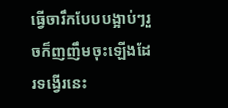ធ្វើចារឹកបែបបង្អាប់ៗរួចក៏ញញឹមចុះឡើងដែរទង្វើរនេះ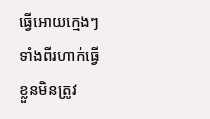ធ្វើអោយក្មេងៗទាំងពីរហាក់ធ្វើខ្លួនមិនត្រូវ